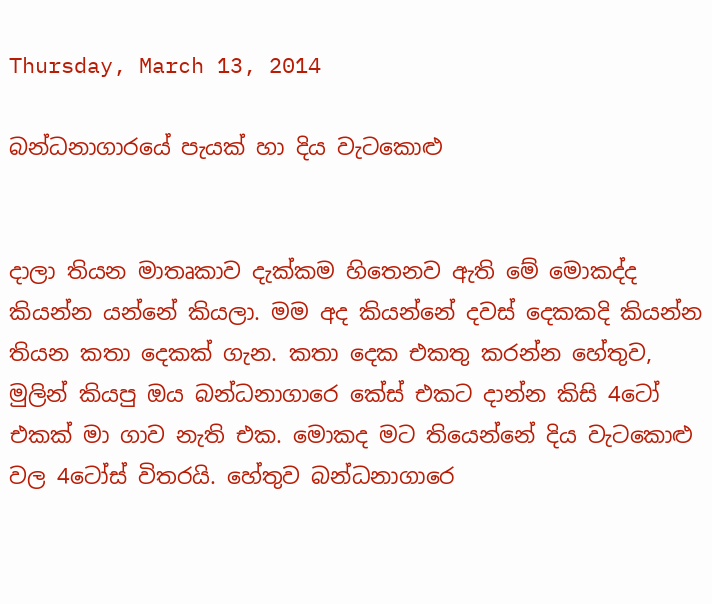Thursday, March 13, 2014

බන්ධනාගාරයේ පැයක් හා දිය වැටකොළු


දාලා තියන මාතෘකාව දැක්කම හිතෙනව ඇති මේ මොකද්ද කියන්න යන්නේ කියලා. මම අද කියන්නේ දවස් දෙකකදි කියන්න තියන කතා දෙකක් ගැන. කතා දෙක එකතු කරන්න හේතුව, මුලින් කියපු ඔය බන්ධනාගාරෙ කේස් එකට දාන්න කිසි 4ටෝ එකක් මා ගාව නැති එක. මොකද මට තියෙන්නේ දිය වැටකොළු වල 4ටෝස් විතරයි. හේතුව බන්ධනාගාරෙ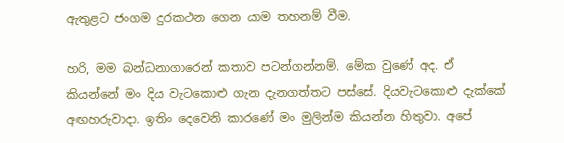ඇතුළට ජංගම දුරකථන ගෙන යාම තහනම් වීම.

හරි, මම බන්ධනාගාරෙන් කතාව පටන්ගන්නම්. මේක වුණේ අද. ඒ කියන්නේ මං දිය වැටකොළු ගැන දැනගත්තට පස්සේ. දියවැටකොළු දැක්කේ අඟහරුවාදා. ඉතිං දෙවෙනි කාරණේ මං මුලින්ම කියන්න හිතුවා. අපේ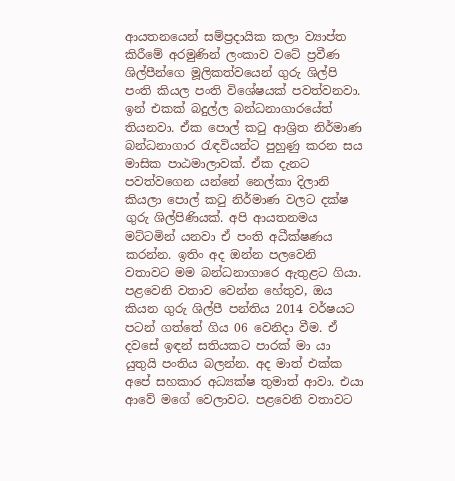ආයතනයෙන් සම්ප්‍රදායික කලා ව්‍යාප්ත කිරීමේ අරමුණින් ලංකාව වටේ ප්‍රවීණ ශිල්පීන්ගෙ මූලිකත්වයෙන් ගුරු ශිල්පි පංති කියල පංති විශේෂයක් පවත්වනවා. ඉන් එකක් බදුල්ල බන්ධනාගාරයේත් තියනවා. ඒක පොල් කටු ආශ්‍රිත නිර්මාණ බන්ධනාගාර රැඳවියන්ට පුහුණු කරන සය මාසික පාඨමාලාවක්. ඒක දැනට පවත්වගෙන යන්නේ නෙල්කා දිලානි කියලා පොල් කටු නිර්මාණ වලට දක්ෂ ගුරු ශිල්පිණියක්. අපි ආයතනමය මට්ටමින් යනවා ඒ පංති අධීක්ෂණය කරන්න. ඉතිං අද ඔන්න පලවෙනි වතාවට මම බන්ධනාගාරෙ ඇතුළට ගියා. පළවෙනි වතාව වෙන්න හේතුව, ඔය කියන ගුරු ශිල්පී පන්තිය 2014 වර්ෂයට පටන් ගත්තේ ගිය 06 වෙනිදා වීම. ඒ දවසේ ඉඳන් සතියකට පාරක් මා යා යුතුයි පංතිය බලන්න. අද මාත් එක්ක අපේ සහකාර අධ්‍යක්ෂ තුමාත් ආවා. එයා ආවේ මගේ වෙලාවට. පළවෙනි වතාවට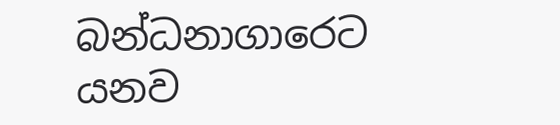බන්ධනාගාරෙට යනව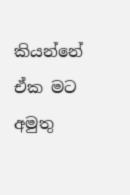කියන්නේ ඒක මට අමුතු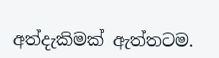අත්දැකිමක් ඇත්තටම.